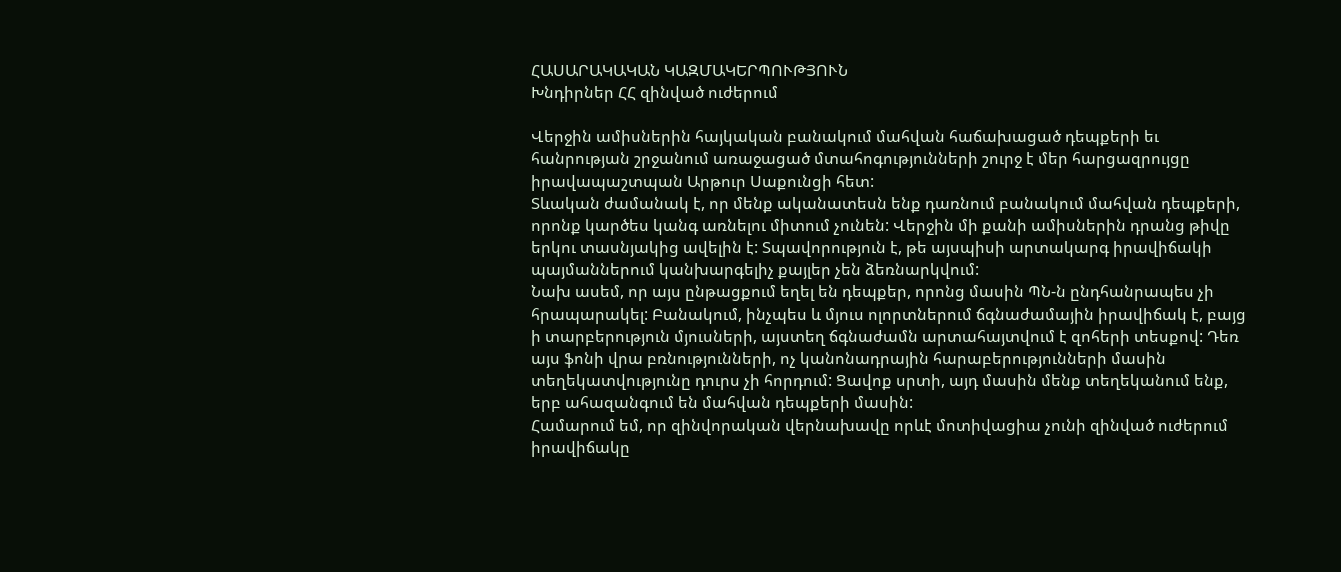ՀԱՍԱՐԱԿԱԿԱՆ ԿԱԶՄԱԿԵՐՊՈՒԹՅՈՒՆ
Խնդիրներ ՀՀ զինված ուժերում

Վերջին ամիսներին հայկական բանակում մահվան հաճախացած դեպքերի եւ հանրության շրջանում առաջացած մտահոգությունների շուրջ է մեր հարցազրույցը իրավապաշտպան Արթուր Սաքունցի հետ:
Տևական ժամանակ է, որ մենք ականատեսն ենք դառնում բանակում մահվան դեպքերի, որոնք կարծես կանգ առնելու միտում չունեն: Վերջին մի քանի ամիսներին դրանց թիվը երկու տասնյակից ավելին է: Տպավորություն է, թե այսպիսի արտակարգ իրավիճակի պայմաններում կանխարգելիչ քայլեր չեն ձեռնարկվում:
Նախ ասեմ, որ այս ընթացքում եղել են դեպքեր, որոնց մասին ՊՆ-ն ընդհանրապես չի հրապարակել: Բանակում, ինչպես և մյուս ոլորտներում ճգնաժամային իրավիճակ է, բայց ի տարբերություն մյուսների, այստեղ ճգնաժամն արտահայտվում է զոհերի տեսքով: Դեռ այս ֆոնի վրա բռնությունների, ոչ կանոնադրային հարաբերությունների մասին տեղեկատվությունը դուրս չի հորդում: Ցավոք սրտի, այդ մասին մենք տեղեկանում ենք, երբ ահազանգում են մահվան դեպքերի մասին:
Համարում եմ, որ զինվորական վերնախավը որևէ մոտիվացիա չունի զինված ուժերում իրավիճակը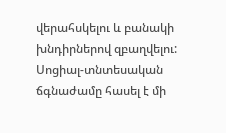վերահսկելու և բանակի խնդիրներով զբաղվելու: Սոցիալ-տնտեսական ճգնաժամը հասել է մի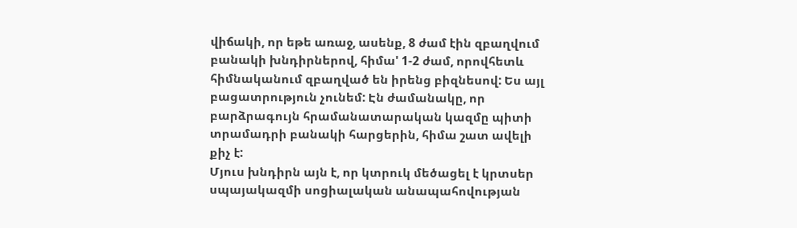վիճակի, որ եթե առաջ, ասենք, 8 ժամ էին զբաղվում բանակի խնդիրներով, հիմա' 1-2 ժամ, որովհետև հիմնականում զբաղված են իրենց բիզնեսով: Ես այլ բացատրություն չունեմ: Էն ժամանակը, որ բարձրագույն հրամանատարական կազմը պիտի տրամադրի բանակի հարցերին, հիմա շատ ավելի քիչ է:
Մյուս խնդիրն այն է, որ կտրուկ մեծացել է կրտսեր սպայակազմի սոցիալական անապահովության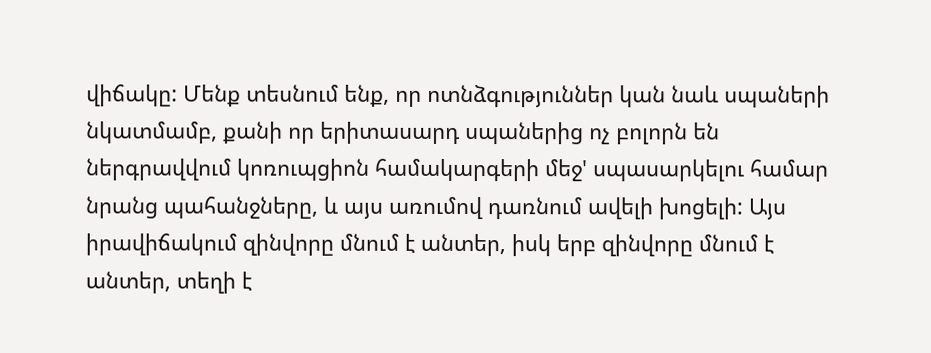վիճակը: Մենք տեսնում ենք, որ ոտնձգություններ կան նաև սպաների նկատմամբ, քանի որ երիտասարդ սպաներից ոչ բոլորն են ներգրավվում կոռուպցիոն համակարգերի մեջ' սպասարկելու համար նրանց պահանջները, և այս առումով դառնում ավելի խոցելի: Այս իրավիճակում զինվորը մնում է անտեր, իսկ երբ զինվորը մնում է անտեր, տեղի է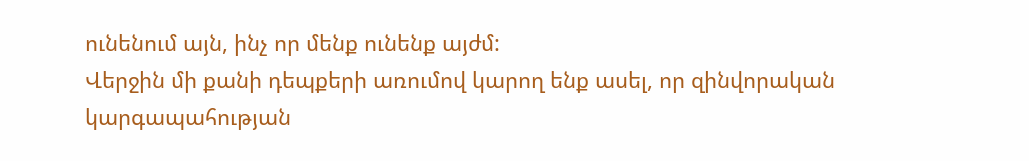ունենում այն, ինչ որ մենք ունենք այժմ:
Վերջին մի քանի դեպքերի առումով կարող ենք ասել, որ զինվորական կարգապահության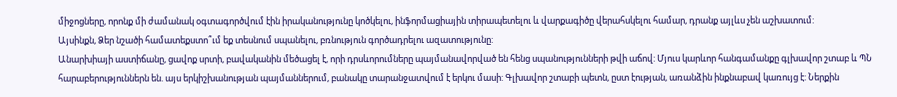միջոցները, որոնք մի ժամանակ օգտագործվում էին իրականությունը կոծկելու, ինֆորմացիային տիրապետելու և վարքագիծը վերահսկելու համար, դրանք այլևս չեն աշխատում:
Այսինքն, Ձեր նշածի համատեքստո՞ւմ եք տեսնում սպանելու, բռնություն գործադրելու ազատությունը:
Անարխիայի աստիճանը, ցավոք սրտի, բավականին մեծացել է, որի դրսևորումները պայմանավորված են հենց սպանությունների թվի աճով: Մյուս կարևոր հանգամանքը գլխավոր շտաբ և ՊՆ հարաբերություններն են. այս երկիշխանության պայմաններում, բանակը տարանջատվում է երկու մասի: Գլխավոր շտաբի պետն, ըստ էության, առանձին ինքնաբավ կառույց է: Ներքին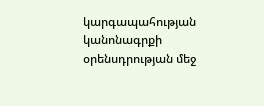կարգապահության կանոնագրքի օրենսդրության մեջ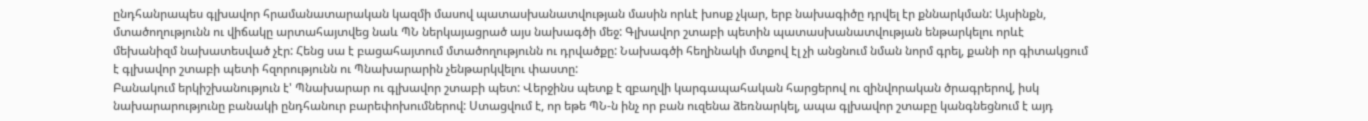ընդհանրապես գլխավոր հրամանատարական կազմի մասով պատասխանատվության մասին որևէ խոսք չկար, երբ նախագիծը դրվել էր քննարկման: Այսինքն, մտածողությունն ու վիճակը արտահայտվեց նաև ՊՆ ներկայացրած այս նախագծի մեջ: Գլխավոր շտաբի պետին պատասխանատվության ենթարկելու որևէ մեխանիզմ նախատեսված չէր: Հենց սա է բացահայտում մտածողությունն ու դրվածքը: Նախագծի հեղինակի մտքով էլ չի անցնում նման նորմ գրել, քանի որ գիտակցում է գլխավոր շտաբի պետի հզորությունն ու Պնախարարին չենթարկվելու փաստը:
Բանակում երկիշխանություն է' Պնախարար ու գլխավոր շտաբի պետ: Վերջինս պետք է զբաղվի կարգապահական հարցերով ու զինվորական ծրագրերով, իսկ նախարարությունը բանակի ընդհանուր բարեփոխումներով: Ստացվում է, որ եթե ՊՆ-ն ինչ որ բան ուզենա ձեռնարկել, ապա գլխավոր շտաբը կանգնեցնում է այդ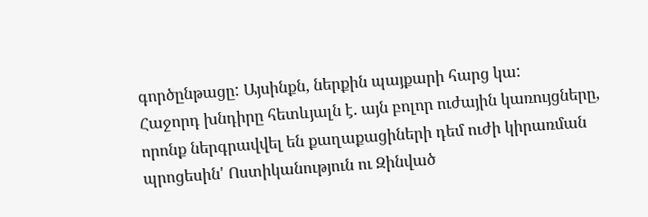գործընթացը: Այսինքն, ներքին պայքարի հարց կա:
Հաջորդ խնդիրը հետևյալն է. այն բոլոր ուժային կառույցները, որոնք ներգրավվել են քաղաքացիների դեմ ուժի կիրառման պրոցեսին' Ոստիկանություն ու Զինված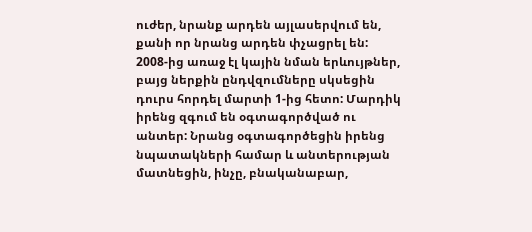ուժեր, նրանք արդեն այլասերվում են, քանի որ նրանց արդեն փչացրել են: 2008-ից առաջ էլ կային նման երևույթներ, բայց ներքին ընդվզումները սկսեցին դուրս հորդել մարտի 1-ից հետո: Մարդիկ իրենց զգում են օգտագործված ու անտեր: Նրանց օգտագործեցին իրենց նպատակների համար և անտերության մատնեցին, ինչը, բնականաբար,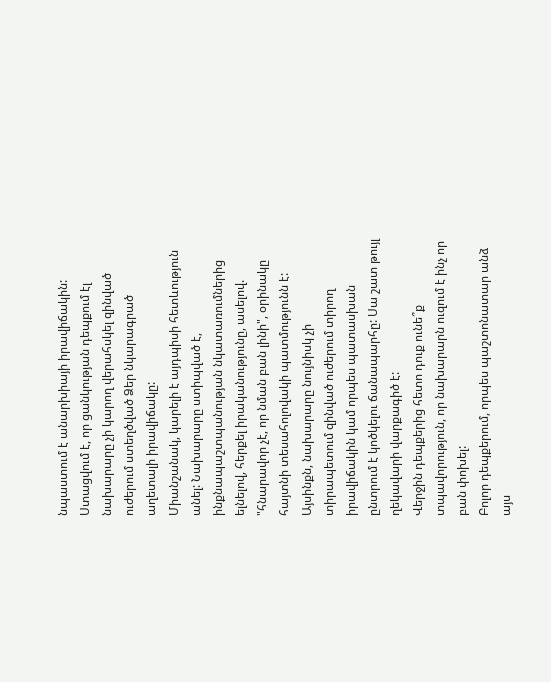նպաստում է անարխիայի իրավիճակին:
Ստացվում է, որ ցանկության դեպքում էլ նախարարը չի կարող վերահսկել զինված ուժերում ստեղծված Ձեր նկարագրած աղետալի իրավիճակը:
Միանշանակ, կարելի է այդպիսի հետևություն անել: Նախարարը ստիպված է, ինքնապաշտպանության նկատառումներից ելնելով, հերքել իրականությունը, ասելով. "հնարավոր չէ, որ նման բան լինի", օրինակը հայտնի տեսահոլովակի պատմությունն է: Այսինքն, նախարարը նույնիսկ չի տիրապետում զինված ուժերում տիրող իրավիճակին կամ որպես պատասխան ընտրում է կոծկելու ճանապարհը: Սա շատ թույլ ղեկավարի վարքագիծ է:
Վերջին դեպքերից հետո դուք ունե՞ք տպավորություն, որ նախարարն ուզում է ինչ որ բան փոխել:
Բոլոր դեպքերում, որպես պաշտոնատար անձ այս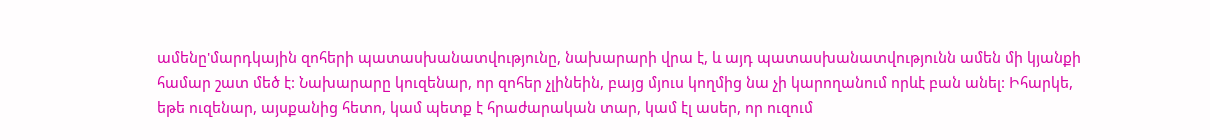ամենը'մարդկային զոհերի պատասխանատվությունը, նախարարի վրա է, և այդ պատասխանատվությունն ամեն մի կյանքի համար շատ մեծ է: Նախարարը կուզենար, որ զոհեր չլինեին, բայց մյուս կողմից նա չի կարողանում որևէ բան անել: Իհարկե, եթե ուզենար, այսքանից հետո, կամ պետք է հրաժարական տար, կամ էլ ասեր, որ ուզում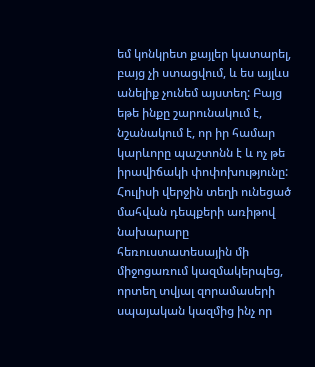եմ կոնկրետ քայլեր կատարել, բայց չի ստացվում, և ես այլևս անելիք չունեմ այստեղ: Բայց եթե ինքը շարունակում է, նշանակում է, որ իր համար կարևորը պաշտոնն է և ոչ թե իրավիճակի փոփոխությունը:
Հուլիսի վերջին տեղի ունեցած մահվան դեպքերի առիթով նախարարը հեռուստատեսային մի միջոցառում կազմակերպեց, որտեղ տվյալ զորամասերի սպայական կազմից ինչ որ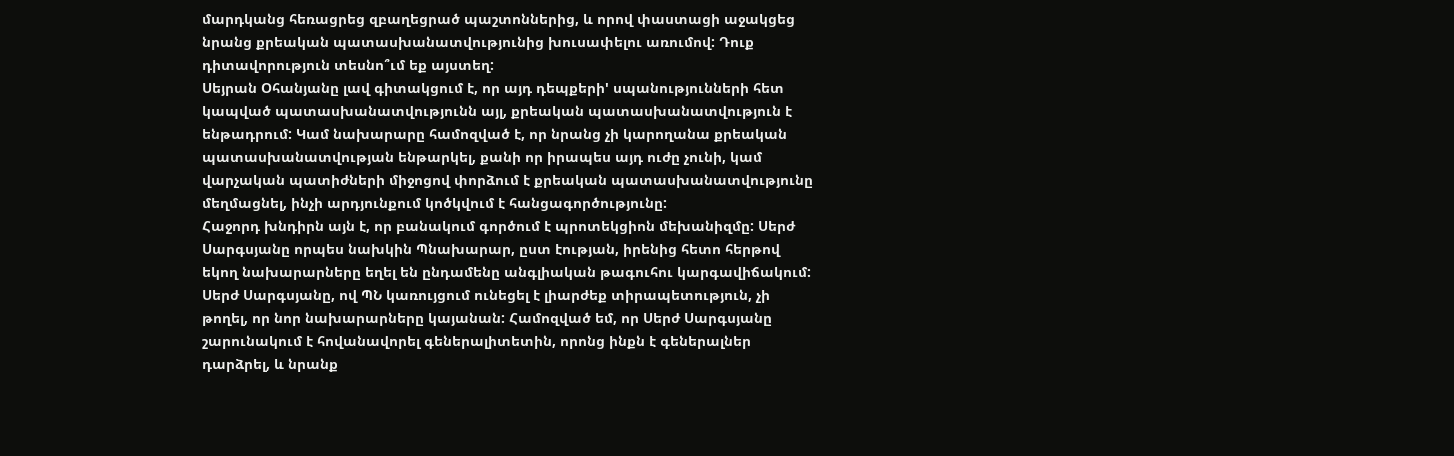մարդկանց հեռացրեց զբաղեցրած պաշտոններից, և որով փաստացի աջակցեց նրանց քրեական պատասխանատվությունից խուսափելու առումով: Դուք դիտավորություն տեսնո՞ւմ եք այստեղ:
Սեյրան Օհանյանը լավ գիտակցում է, որ այդ դեպքերի' սպանությունների հետ կապված պատասխանատվությունն այլ, քրեական պատասխանատվություն է ենթադրում: Կամ նախարարը համոզված է, որ նրանց չի կարողանա քրեական պատասխանատվության ենթարկել, քանի որ իրապես այդ ուժը չունի, կամ վարչական պատիժների միջոցով փորձում է քրեական պատասխանատվությունը մեղմացնել, ինչի արդյունքում կոծկվում է հանցագործությունը:
Հաջորդ խնդիրն այն է, որ բանակում գործում է պրոտեկցիոն մեխանիզմը: Սերժ Սարգսյանը որպես նախկին Պնախարար, ըստ էության, իրենից հետո հերթով եկող նախարարները եղել են ընդամենը անգլիական թագուհու կարգավիճակում: Սերժ Սարգսյանը, ով ՊՆ կառույցում ունեցել է լիարժեք տիրապետություն, չի թողել, որ նոր նախարարները կայանան: Համոզված եմ, որ Սերժ Սարգսյանը շարունակում է հովանավորել գեներալիտետին, որոնց ինքն է գեներալներ դարձրել, և նրանք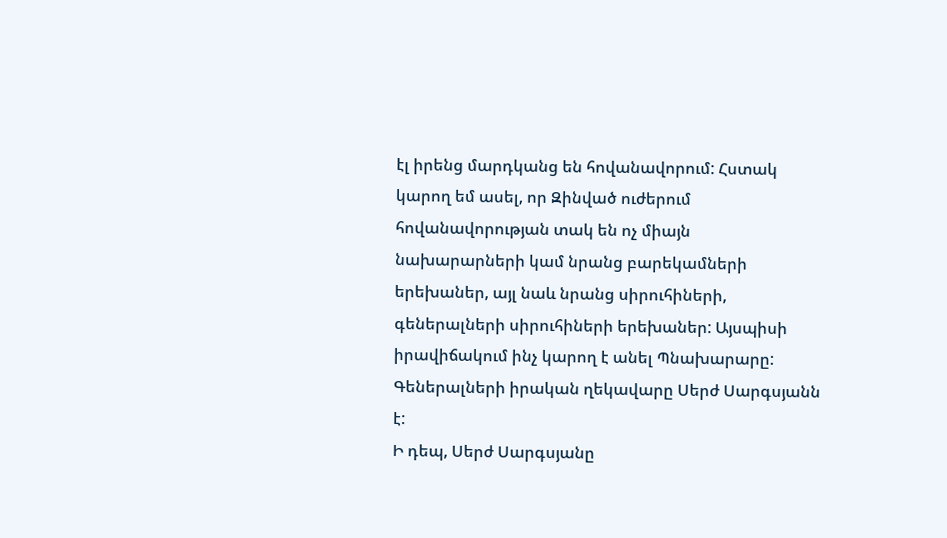էլ իրենց մարդկանց են հովանավորում: Հստակ կարող եմ ասել, որ Զինված ուժերում հովանավորության տակ են ոչ միայն նախարարների կամ նրանց բարեկամների երեխաներ, այլ նաև նրանց սիրուհիների, գեներալների սիրուհիների երեխաներ: Այսպիսի իրավիճակում ինչ կարող է անել Պնախարարը: Գեներալների իրական ղեկավարը Սերժ Սարգսյանն է:
Ի դեպ, Սերժ Սարգսյանը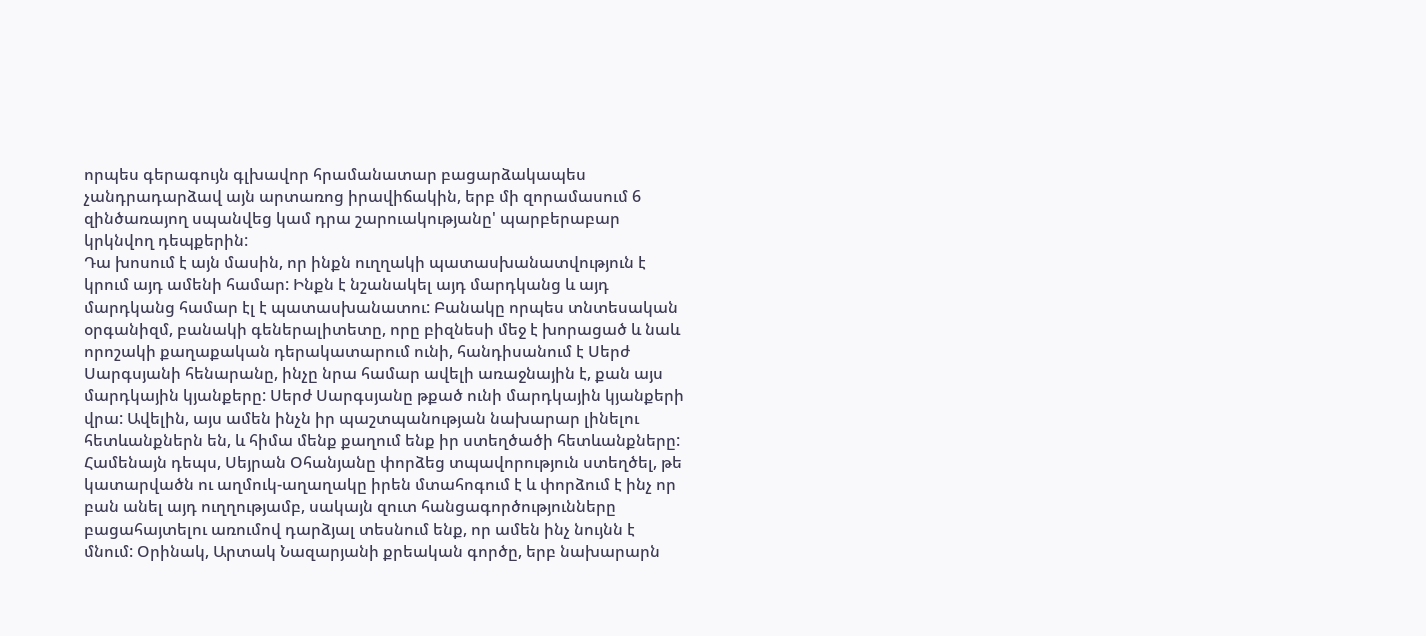որպես գերագույն գլխավոր հրամանատար բացարձակապես չանդրադարձավ այն արտառոց իրավիճակին, երբ մի զորամասում 6 զինծառայող սպանվեց կամ դրա շարուակությանը' պարբերաբար կրկնվող դեպքերին:
Դա խոսում է այն մասին, որ ինքն ուղղակի պատասխանատվություն է կրում այդ ամենի համար: Ինքն է նշանակել այդ մարդկանց և այդ մարդկանց համար էլ է պատասխանատու: Բանակը որպես տնտեսական օրգանիզմ, բանակի գեներալիտետը, որը բիզնեսի մեջ է խորացած և նաև որոշակի քաղաքական դերակատարում ունի, հանդիսանում է Սերժ Սարգսյանի հենարանը, ինչը նրա համար ավելի առաջնային է, քան այս մարդկային կյանքերը: Սերժ Սարգսյանը թքած ունի մարդկային կյանքերի վրա: Ավելին, այս ամեն ինչն իր պաշտպանության նախարար լինելու հետևանքներն են, և հիմա մենք քաղում ենք իր ստեղծածի հետևանքները:
Համենայն դեպս, Սեյրան Օհանյանը փորձեց տպավորություն ստեղծել, թե կատարվածն ու աղմուկ-աղաղակը իրեն մտահոգում է և փորձում է ինչ որ բան անել այդ ուղղությամբ, սակայն զուտ հանցագործությունները բացահայտելու առումով դարձյալ տեսնում ենք, որ ամեն ինչ նույնն է մնում: Օրինակ, Արտակ Նազարյանի քրեական գործը, երբ նախարարն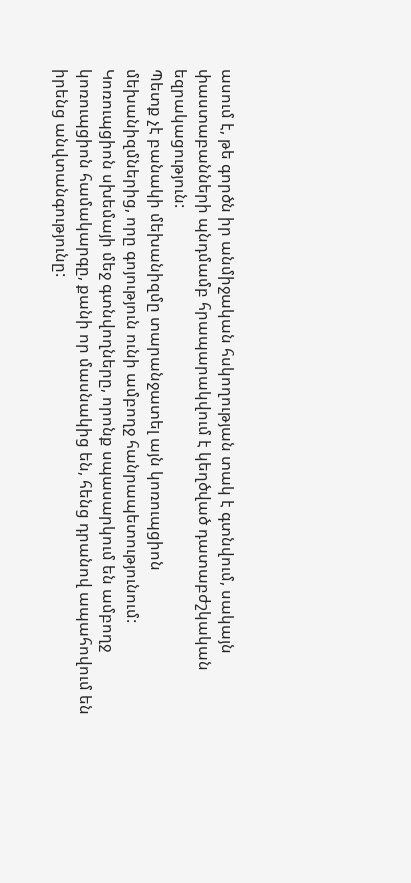ասում է, թե գործն իր անմիջական հսկողության տակ է գտնվում, սակայն փաստաբանների պնդմամբ հրապարակվում է կեղծված դատաբժշկական եզրակացություն:
Պետք չէ բանակի մեխանիզմը տարանջատել այն կոռուպցիոն մեխանիզմներից, որը գոյություն ունի ամբողջ հանրապետությունում: Կոռուպցիոն սխեմայի մեջ գտնվողները, որոնք սպասարկում են ամբողջ կոռուպցիոն համակարգը, քանի որ մասնակից են, հենց դրանով ապահովում են իրենց անվտանգությունը: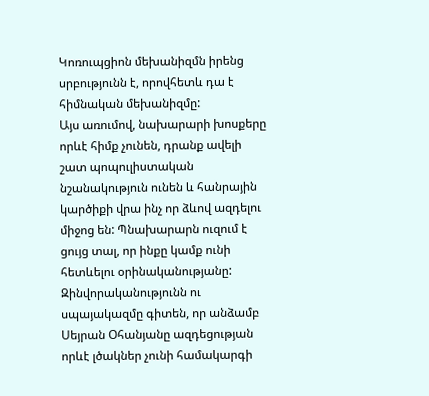Կոռուպցիոն մեխանիզմն իրենց սրբությունն է, որովհետև դա է հիմնական մեխանիզմը:
Այս առումով, նախարարի խոսքերը որևէ հիմք չունեն, դրանք ավելի շատ պոպուլիստական նշանակություն ունեն և հանրային կարծիքի վրա ինչ որ ձևով ազդելու միջոց են: Պնախարարն ուզում է ցույց տալ, որ ինքը կամք ունի հետևելու օրինականությանը: Զինվորականությունն ու սպայակազմը գիտեն, որ անձամբ Սեյրան Օհանյանը ազդեցության որևէ լծակներ չունի համակարգի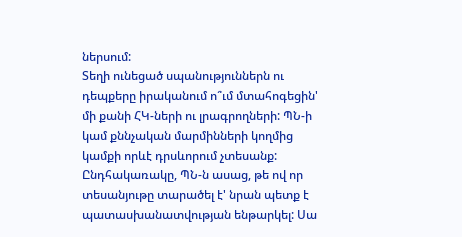ներսում:
Տեղի ունեցած սպանություններն ու դեպքերը իրականում ո՞ւմ մտահոգեցին' մի քանի ՀԿ-ների ու լրագրողների: ՊՆ-ի կամ քննչական մարմինների կողմից կամքի որևէ դրսևորում չտեսանք: Ընդհակառակը, ՊՆ-ն ասաց, թե ով որ տեսանյութը տարածել է' նրան պետք է պատասխանատվության ենթարկել: Սա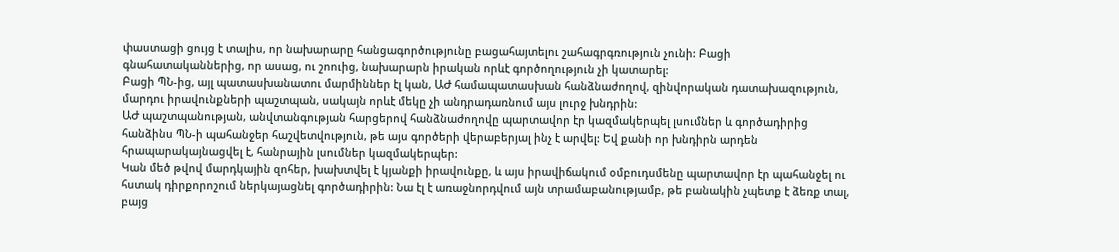փաստացի ցույց է տալիս, որ նախարարը հանցագործությունը բացահայտելու շահագրգռություն չունի: Բացի գնահատականներից, որ ասաց, ու շոուից, նախարարն իրական որևէ գործողություն չի կատարել:
Բացի ՊՆ-ից, այլ պատասխանատու մարմիններ էլ կան, ԱԺ համապատասխան հանձնաժողով, զինվորական դատախազություն, մարդու իրավունքների պաշտպան, սակայն որևէ մեկը չի անդրադառնում այս լուրջ խնդրին:
ԱԺ պաշտպանության, անվտանգության հարցերով հանձնաժողովը պարտավոր էր կազմակերպել լսումներ և գործադիրից հանձինս ՊՆ-ի պահանջեր հաշվետվություն, թե այս գործերի վերաբերյալ ինչ է արվել: Եվ քանի որ խնդիրն արդեն հրապարակայնացվել է, հանրային լսումներ կազմակերպեր:
Կան մեծ թվով մարդկային զոհեր, խախտվել է կյանքի իրավունքը, և այս իրավիճակում օմբուդսմենը պարտավոր էր պահանջել ու հստակ դիրքորոշում ներկայացնել գործադիրին: Նա էլ է առաջնորդվում այն տրամաբանությամբ, թե բանակին չպետք է ձեռք տալ, բայց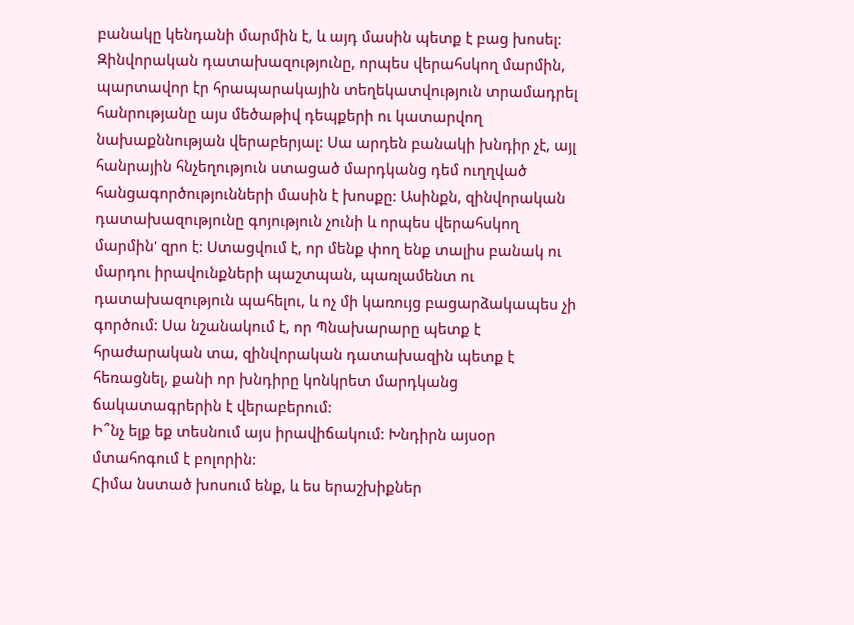բանակը կենդանի մարմին է, և այդ մասին պետք է բաց խոսել:
Զինվորական դատախազությունը, որպես վերահսկող մարմին, պարտավոր էր հրապարակային տեղեկատվություն տրամադրել հանրությանը այս մեծաթիվ դեպքերի ու կատարվող նախաքննության վերաբերյալ: Սա արդեն բանակի խնդիր չէ, այլ հանրային հնչեղություն ստացած մարդկանց դեմ ուղղված հանցագործությունների մասին է խոսքը: Ասինքն, զինվորական դատախազությունը գոյություն չունի և որպես վերահսկող մարմին' զրո է: Ստացվում է, որ մենք փող ենք տալիս բանակ ու մարդու իրավունքների պաշտպան, պառլամենտ ու դատախազություն պահելու, և ոչ մի կառույց բացարձակապես չի գործում: Սա նշանակում է, որ Պնախարարը պետք է հրաժարական տա, զինվորական դատախազին պետք է հեռացնել, քանի որ խնդիրը կոնկրետ մարդկանց ճակատագրերին է վերաբերում:
Ի՞նչ ելք եք տեսնում այս իրավիճակում: Խնդիրն այսօր մտահոգում է բոլորին:
Հիմա նստած խոսում ենք, և ես երաշխիքներ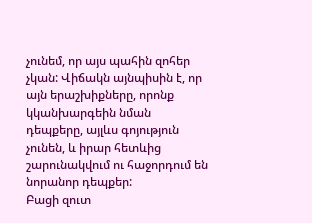չունեմ, որ այս պահին զոհեր չկան: Վիճակն այնպիսին է, որ այն երաշխիքները, որոնք կկանխարգեին նման դեպքերը, այլևս գոյություն չունեն, և իրար հետևից շարունակվում ու հաջորդում են նորանոր դեպքեր:
Բացի զուտ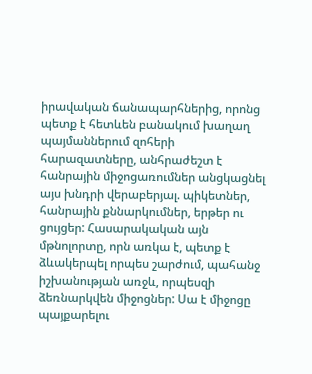իրավական ճանապարհներից, որոնց պետք է հետևեն բանակում խաղաղ պայմաններում զոհերի հարազատները, անհրաժեշտ է հանրային միջոցառումներ անցկացնել այս խնդրի վերաբերյալ. պիկետներ, հանրային քննարկումներ, երթեր ու ցույցեր: Հասարակական այն մթնոլորտը, որն առկա է, պետք է ձևակերպել որպես շարժում, պահանջ իշխանության առջև, որպեսզի ձեռնարկվեն միջոցներ: Սա է միջոցը պայքարելու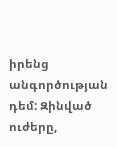իրենց անգործության դեմ: Զինված ուժերը,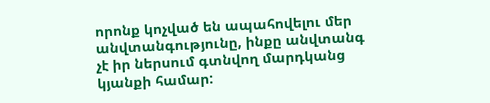որոնք կոչված են ապահովելու մեր անվտանգությունը, ինքը անվտանգ չէ իր ներսում գտնվող մարդկանց կյանքի համար: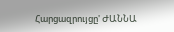Հարցազրույցը' ԺԱՆՆԱ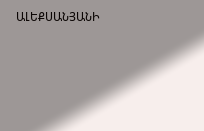ԱԼԵՔՍԱՆՅԱՆԻ